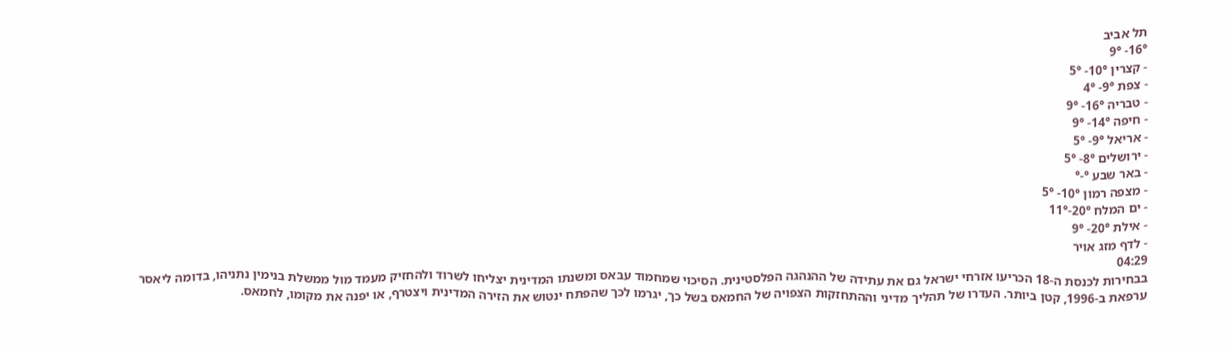תל אביב
16°- 9°
- קצרין 10°- 5°
- צפת 9°- 4°
- טבריה 16°- 9°
- חיפה 14°- 9°
- אריאל 9°- 5°
- ירושלים 8°- 5°
- באר שבע °-°
- מצפה רמון 10°- 5°
- ים המלח 20°-11°
- אילת 20°- 9°
- לדף מזג אויר
04:29
בבחירות לכנסת ה-18 הכריעו אזרחי ישראל גם את עתידה של ההנהגה הפלסטינית. הסיכוי שמחמוד עבאס ומשנתו המדינית יצליחו לשרוד ולהחזיק מעמד מול ממשלת בנימין נתניהו, בדומה ליאסר ערפאת ב-1996, קטן ביותר. העדרו של תהליך מדיני וההתחזקות הצפויה של החמאס בשל כך, יגרמו לכך שהפתח ינטוש את הזירה המדינית ויצטרף, או יפנה את מקומו, לחמאס.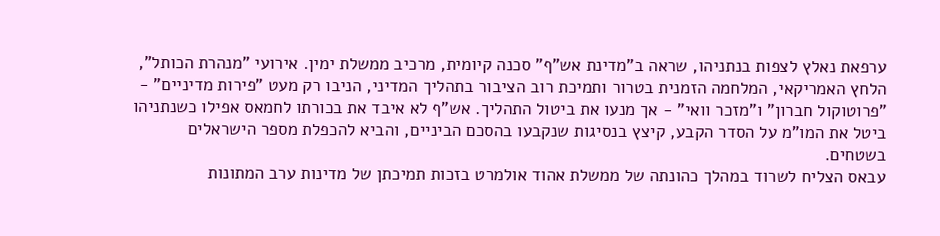ערפאת נאלץ לצפות בנתניהו, שראה ב"מדינת אש"ף" סכנה קיומית, מרכיב ממשלת ימין. אירועי "מנהרת הכותל", הלחץ האמריקאי, המלחמה הזמנית בטרור ותמיכת רוב הציבור בתהליך המדיני, הניבו רק מעט "פירות מדיניים" - "פרוטוקול חברון" ו"מזכר וואי" - אך מנעו את ביטול התהליך. אש"ף לא איבד את בכורתו לחמאס אפילו כשנתניהו ביטל את המו"מ על הסדר הקבע, קיצץ בנסיגות שנקבעו בהסכם הביניים, והביא להכפלת מספר הישראלים בשטחים.
עבאס הצליח לשרוד במהלך כהונתה של ממשלת אהוד אולמרט בזכות תמיכתן של מדינות ערב המתונות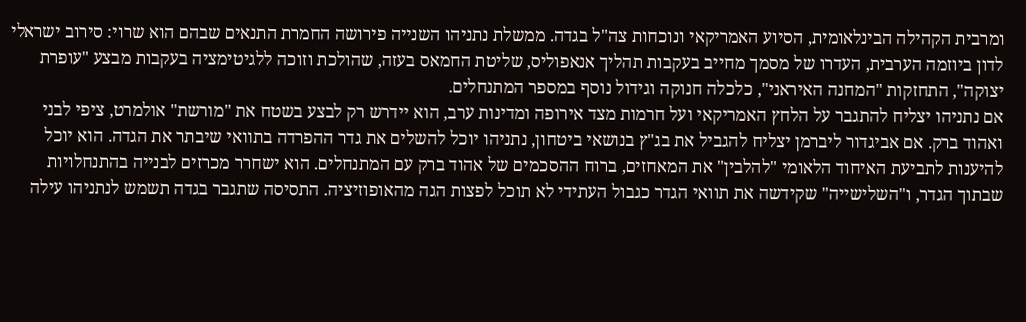ומרבית הקהילה הבינלאומית, הסיוע האמריקאי ונוכחות צה"ל בגדה. ממשלת נתניהו השנייה פירושה החמרת התנאים שבהם הוא שרוי: סירוב ישראלי לדון ביוזמה הערבית, העדרו של מסמך מחייב בעקבות תהליך אנאפוליס, שליטת החמאס בעזה, שהולכת וזוכה ללגיטימציה בעקבות מבצע "עופרת יצוקה", התחזקות "המחנה האיראני", כלכלה חנוקה וגידול נוסף במספר המתנחלים.
אם נתניהו יצליח להתגבר על הלחץ האמריקאי ועל חרמות מצד אירופה ומדינות ערב, הוא יידרש רק לבצע בשטח את "מורשת" אולמרט, ציפי לבני ואהוד ברק. אם אביגדור ליברמן יצליח להגביל את בג"ץ בנושאי ביטחון, נתניהו יוכל להשלים את גדר ההפרדה בתוואי שיבתר את הגדה. הוא יוכל להיענות לתביעת האיחוד הלאומי "להלבין" את המאחזים, ברוח ההסכמים של אהוד ברק עם המתנחלים. הוא ישחרר מכרזים לבנייה בהתנחלויות שבתוך הגדר, ו"השלישייה" שקידשה את תוואי הגדר כגבול העתידי לא תוכל לפצות הגה מהאופוזיציה. התסיסה שתגבר בגדה תשמש לנתניהו עילה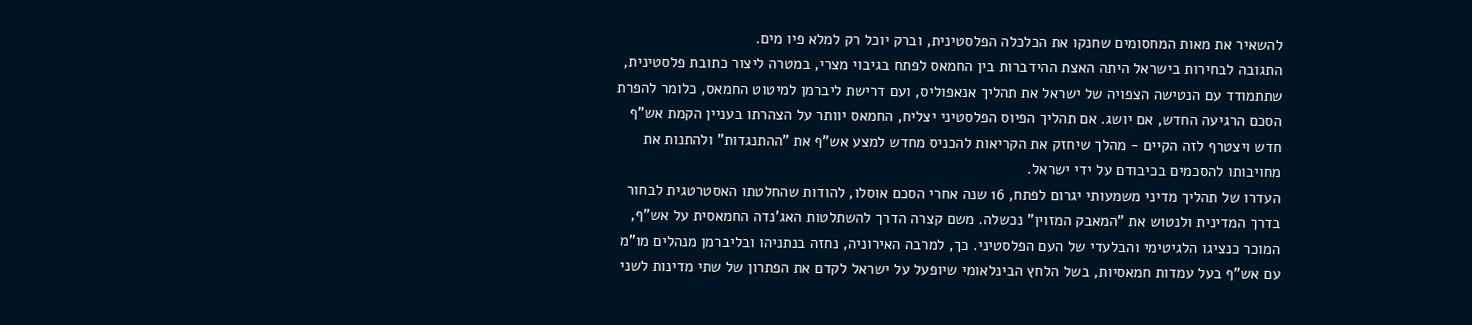להשאיר את מאות המחסומים שחנקו את הכלכלה הפלסטינית, וברק יוכל רק למלא פיו מים.
התגובה לבחירות בישראל היתה האצת ההידברות בין החמאס לפתח בגיבוי מצרי, במטרה ליצור כתובת פלסטינית, שתתמודד עם הנטישה הצפויה של ישראל את תהליך אנאפוליס, ועם דרישת ליברמן למיטוט החמאס, כלומר להפרת הסכם הרגיעה החדש, אם יושג. אם תהליך הפיוס הפלסטיני יצליח, החמאס יוותר על הצהרתו בעניין הקמת אש"ף חדש ויצטרף לזה הקיים - מהלך שיחזק את הקריאות להכניס מחדש למצע אש"ף את "ההתנגדות" ולהתנות את מחויבותו להסכמים בכיבודם על ידי ישראל.
העדרו של תהליך מדיני משמעותי יגרום לפתח, 16 שנה אחרי הסכם אוסלו, להודות שהחלטתו האסטרטגית לבחור בדרך המדינית ולנטוש את "המאבק המזוין" נכשלה. משם קצרה הדרך להשתלטות האג'נדה החמאסית על אש"ף, המוכר כנציגו הלגיטימי והבלעדי של העם הפלסטיני. כך, למרבה האירוניה, נחזה בנתניהו ובליברמן מנהלים מו"מ עם אש"ף בעל עמדות חמאסיות, בשל הלחץ הבינלאומי שיופעל על ישראל לקדם את הפתרון של שתי מדינות לשני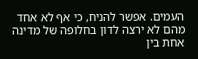העמים. אפשר להניח, כי אף לא אחד מהם לא ירצה לדון בחלופה של מדינה אחת בין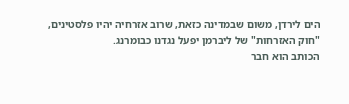הים לירדן, משום שבמדינה כזאת, שרוב אזרחיה יהיו פלסטינים, "חוק האזרחות" של ליברמן יפעל נגדנו כבומרנג.
הכותב הוא חבר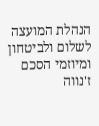הנהלת המועצה לשלום ולביטחון ומיוזמי הסכם ז'נווה